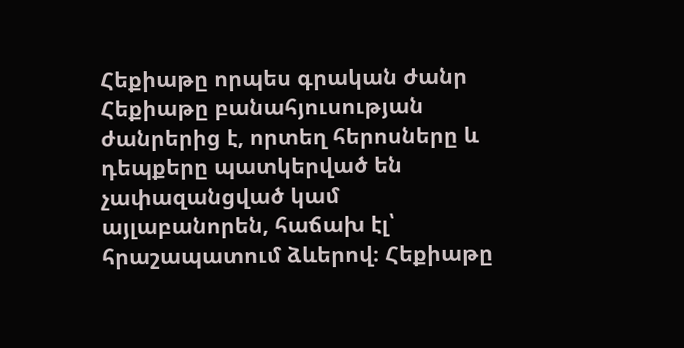Հեքիաթը որպես գրական ժանր
Հեքիաթը բանահյուսության ժանրերից է, որտեղ հերոսները և դեպքերը պատկերված են չափազանցված կամ այլաբանորեն, հաճախ էլ՝ հրաշապատում ձևերով։ Հեքիաթը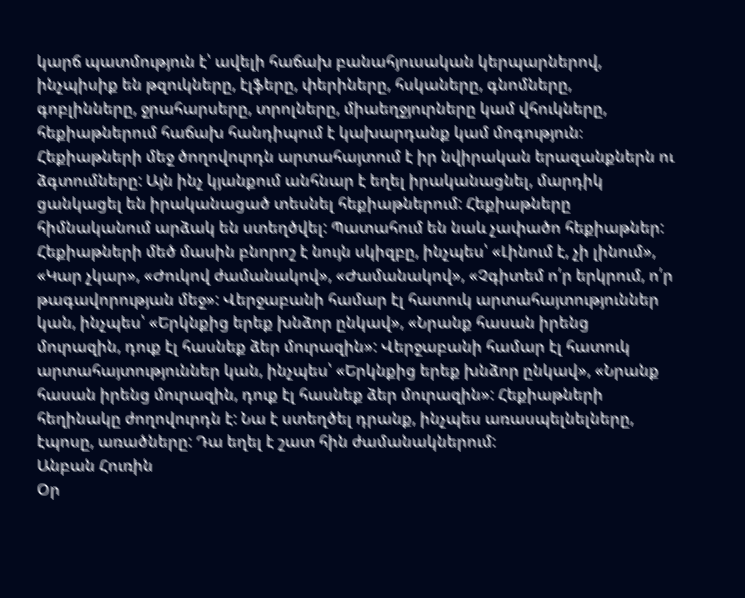կարճ պատմություն է՝ ավելի հաճախ բանահյուսական կերպարներով, ինչպիսիք են թզուկները, էլֆերը, փերիները, հսկաները, գնոմները, գոբլինները, ջրահարսերը, տրոլները, միաեղջյուրները կամ վհուկները, հեքիաթներում հաճախ հանդիպում է կախարդանք կամ մոգություն։ Հեքիաթների մեջ ծողովուրդն արտահայտում է իր նվիրական երազանքներն ու ձգտումները: Այն ինչ կյանքում անհնար է եղել իրականացնել, մարդիկ ցանկացել են իրականացած տեսնել հեքիաթներում: Հեքիաթները հիմնականում արձակ են ստեղծվել: Պատահում են նաև չափածո հեքիաթներ: Հեքիաթների մեծ մասին բնորոշ է նույն սկիզբը, ինչպես՝ «Լինում է, չի լինում», «Կար չկար», «Ժուկով ժամանակով», «Ժամանակով», «Չգիտեմ ո՛ր երկրում, ո՛ր թագավորության մեջ»: Վերջաբանի համար էլ հատուկ արտահայտություններ կան, ինչպես՝ «Երկնքից երեք խնձոր ընկավ», «Նրանք հասան իրենց մուրազին, դուք էլ հասնեք ձեր մուրազին»: Վերջաբանի համար էլ հատուկ արտահայտություններ կան, ինչպես՝ «Երկնքից երեք խնձոր ընկավ», «Նրանք հասան իրենց մուրազին, դուք էլ հասնեք ձեր մուրազին»: Հեքիաթների հեղինակը ժողովուրդն է: Նա է ստեղծել դրանք, ինչպես առասպելնելները, էպոսը, առածները: Դա եղել է շատ հին ժամանակներում:
Անբան Հուռին
Օր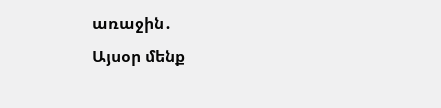առաջին․
Այսօր մենք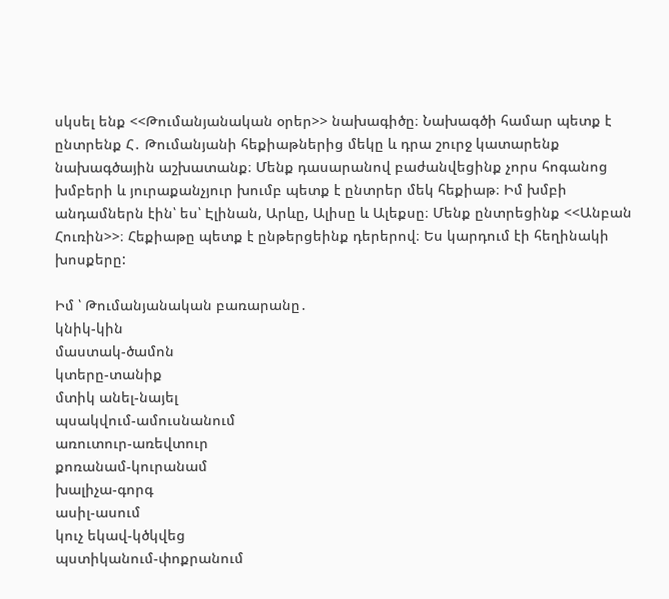սկսել ենք <<Թումանյանական օրեր>> նախագիծը։ Նախագծի համար պետք է ընտրենք Հ․ Թումանյանի հեքիաթներից մեկը և դրա շուրջ կատարենք նախագծային աշխատանք։ Մենք դասարանով բաժանվեցինք չորս հոգանոց խմբերի և յուրաքանչյուր խումբ պետք է ընտրեր մեկ հեքիաթ։ Իմ խմբի անդամներն էին՝ ես՝ Էլինան, Արևը, Ալիսը և Ալեքսը։ Մենք ընտրեցինք <<Անբան Հուռին>>։ Հեքիաթը պետք է ընթերցեինք դերերով։ Ես կարդում էի հեղինակի խոսքերը:

Իմ ՝ Թումանյանական բառարանը․
կնիկ-կին
մաստակ-ծամոն
կտերը-տանիք
մտիկ անել-նայել
պսակվում-ամուսնանում
առուտուր-առեվտուր
քոռանամ-կուրանամ
խալիչա-գորգ
ասիլ-ասում
կուչ եկավ-կծկվեց
պստիկանում-փոքրանում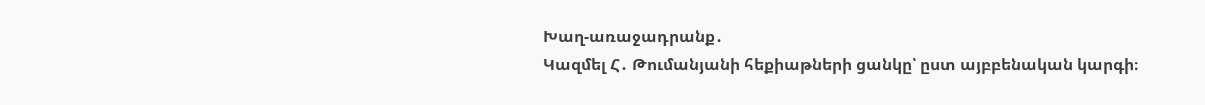Խաղ-առաջադրանք․
Կազմել Հ․ Թումանյանի հեքիաթների ցանկը՝ ըստ այբբենական կարգի։